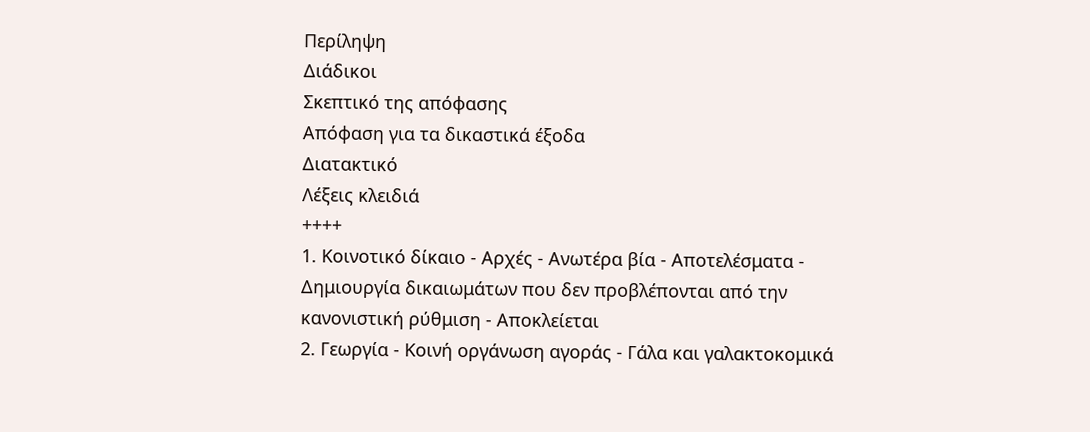Περίληψη
Διάδικοι
Σκεπτικό της απόφασης
Απόφαση για τα δικαστικά έξοδα
Διατακτικό
Λέξεις κλειδιά
++++
1. Κοινοτικό δίκαιο - Αρχές - Ανωτέρα βία - Αποτελέσματα - Δημιουργία δικαιωμάτων που δεν προβλέπονται από την κανονιστική ρύθμιση - Αποκλείεται
2. Γεωργία - Κοινή οργάνωση αγοράς - Γάλα και γαλακτοκομικά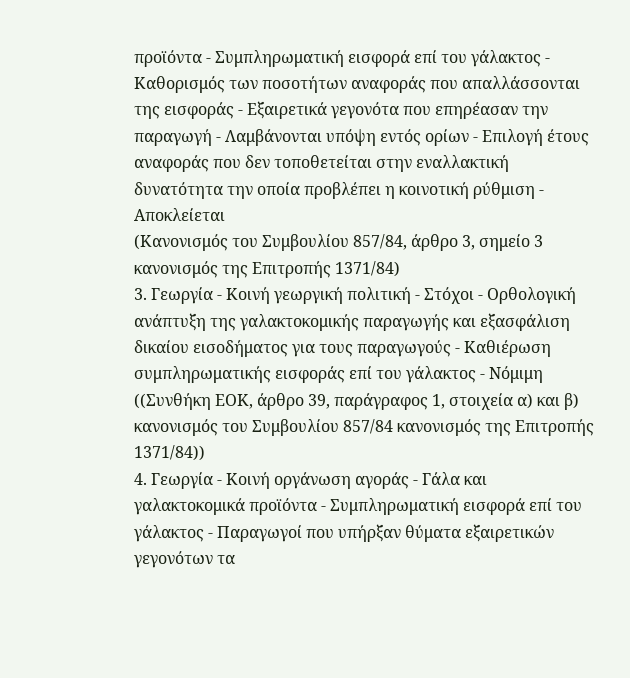προϊόντα - Συμπληρωματική εισφορά επί του γάλακτος - Καθορισμός των ποσοτήτων αναφοράς που απαλλάσσονται της εισφοράς - Εξαιρετικά γεγονότα που επηρέασαν την παραγωγή - Λαμβάνονται υπόψη εντός ορίων - Επιλογή έτους αναφοράς που δεν τοποθετείται στην εναλλακτική δυνατότητα την οποία προβλέπει η κοινοτική ρύθμιση - Αποκλείεται
(Κανονισμός του Συμβουλίου 857/84, άρθρο 3, σημείο 3 κανονισμός της Επιτροπής 1371/84)
3. Γεωργία - Κοινή γεωργική πολιτική - Στόχοι - Ορθολογική ανάπτυξη της γαλακτοκομικής παραγωγής και εξασφάλιση δικαίου εισοδήματος για τους παραγωγούς - Καθιέρωση συμπληρωματικής εισφοράς επί του γάλακτος - Νόμιμη
((Συνθήκη ΕΟΚ, άρθρο 39, παράγραφος 1, στοιχεία α) και β) κανονισμός του Συμβουλίου 857/84 κανονισμός της Επιτροπής 1371/84))
4. Γεωργία - Κοινή οργάνωση αγοράς - Γάλα και γαλακτοκομικά προϊόντα - Συμπληρωματική εισφορά επί του γάλακτος - Παραγωγοί που υπήρξαν θύματα εξαιρετικών γεγονότων τα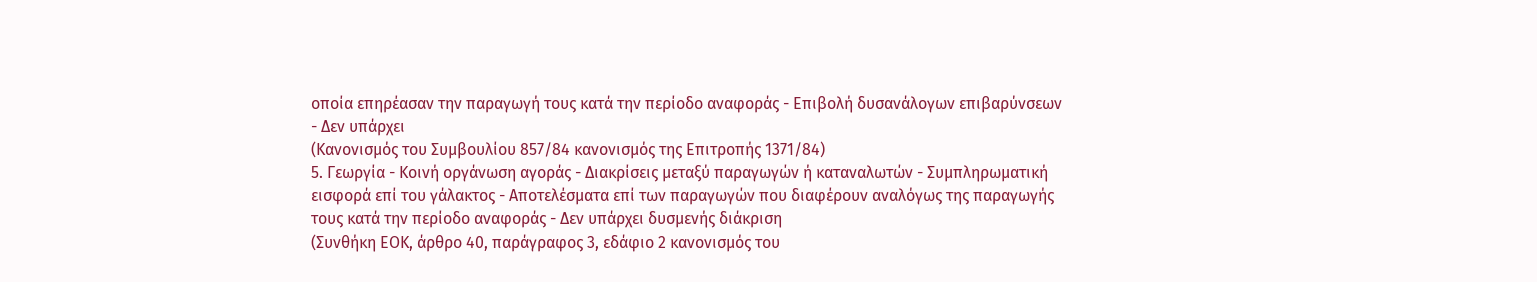οποία επηρέασαν την παραγωγή τους κατά την περίοδο αναφοράς - Επιβολή δυσανάλογων επιβαρύνσεων - Δεν υπάρχει
(Κανονισμός του Συμβουλίου 857/84 κανονισμός της Επιτροπής 1371/84)
5. Γεωργία - Κοινή οργάνωση αγοράς - Διακρίσεις μεταξύ παραγωγών ή καταναλωτών - Συμπληρωματική εισφορά επί του γάλακτος - Αποτελέσματα επί των παραγωγών που διαφέρουν αναλόγως της παραγωγής τους κατά την περίοδο αναφοράς - Δεν υπάρχει δυσμενής διάκριση
(Συνθήκη ΕΟΚ, άρθρο 40, παράγραφος 3, εδάφιο 2 κανονισμός του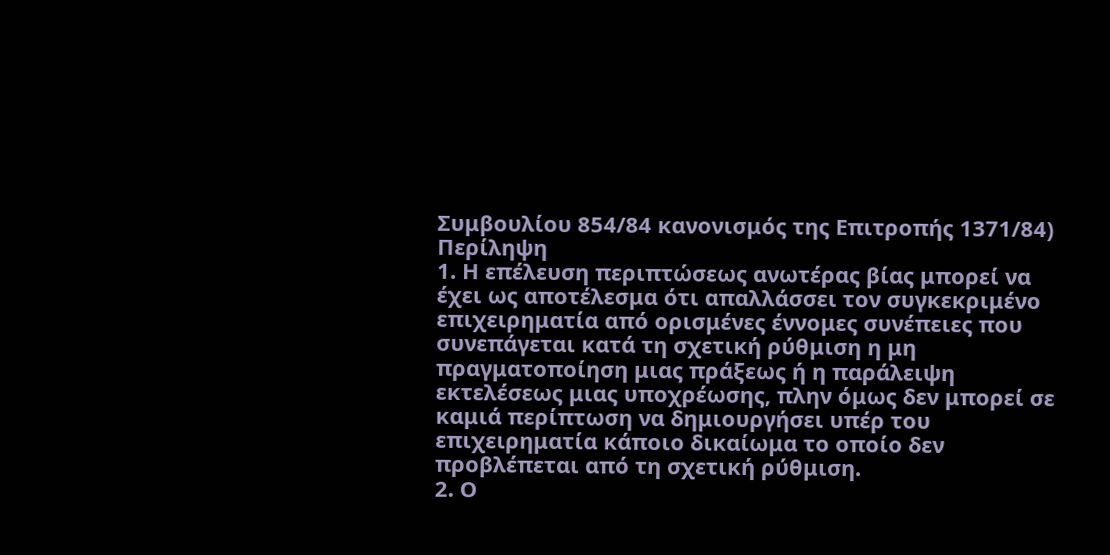Συμβουλίου 854/84 κανονισμός της Επιτροπής 1371/84)
Περίληψη
1. Η επέλευση περιπτώσεως ανωτέρας βίας μπορεί να έχει ως αποτέλεσμα ότι απαλλάσσει τον συγκεκριμένο επιχειρηματία από ορισμένες έννομες συνέπειες που συνεπάγεται κατά τη σχετική ρύθμιση η μη πραγματοποίηση μιας πράξεως ή η παράλειψη εκτελέσεως μιας υποχρέωσης, πλην όμως δεν μπορεί σε καμιά περίπτωση να δημιουργήσει υπέρ του επιχειρηματία κάποιο δικαίωμα το οποίο δεν προβλέπεται από τη σχετική ρύθμιση.
2. Ο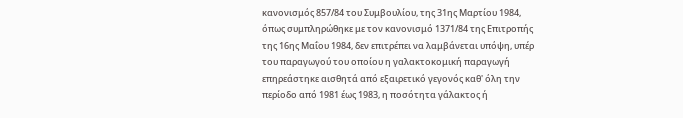κανονισμός 857/84 του Συμβουλίου, της 31ης Μαρτίου 1984, όπως συμπληρώθηκε με τον κανονισμό 1371/84 της Επιτροπής της 16ης Μαΐου 1984, δεν επιτρέπει να λαμβάνεται υπόψη, υπέρ του παραγωγού του οποίου η γαλακτοκομική παραγωγή επηρεάστηκε αισθητά από εξαιρετικό γεγονός καθ' όλη την περίοδο από 1981 έως 1983, η ποσότητα γάλακτος ή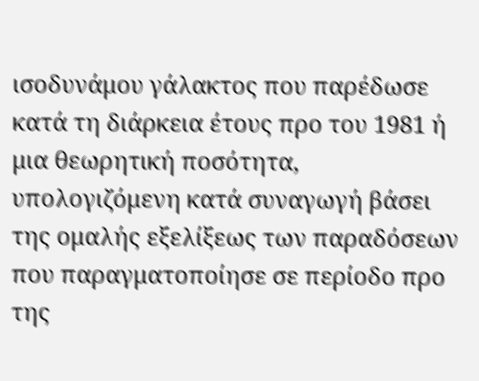ισοδυνάμου γάλακτος που παρέδωσε κατά τη διάρκεια έτους προ του 1981 ή μια θεωρητική ποσότητα, υπολογιζόμενη κατά συναγωγή βάσει της ομαλής εξελίξεως των παραδόσεων που παραγματοποίησε σε περίοδο προ της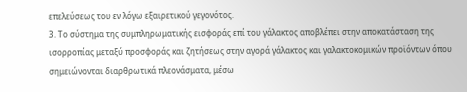επελεύσεως του εν λόγω εξαιρετικού γεγονότος.
3. Το σύστημα της συμπληρωματικής εισφοράς επί του γάλακτος αποβλέπει στην αποκατάσταση της ισορροπίας μεταξύ προσφοράς και ζητήσεως στην αγορά γάλακτος και γαλακτοκομικών προϊόντων όπου σημειώνονται διαρθρωτικά πλεονάσματα, μέσω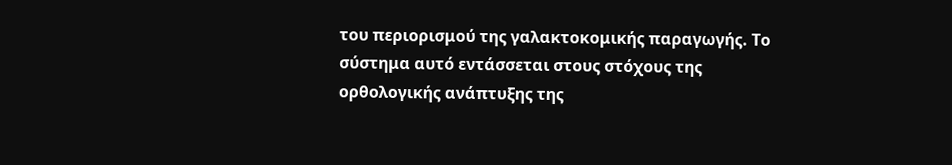του περιορισμού της γαλακτοκομικής παραγωγής. Το σύστημα αυτό εντάσσεται στους στόχους της ορθολογικής ανάπτυξης της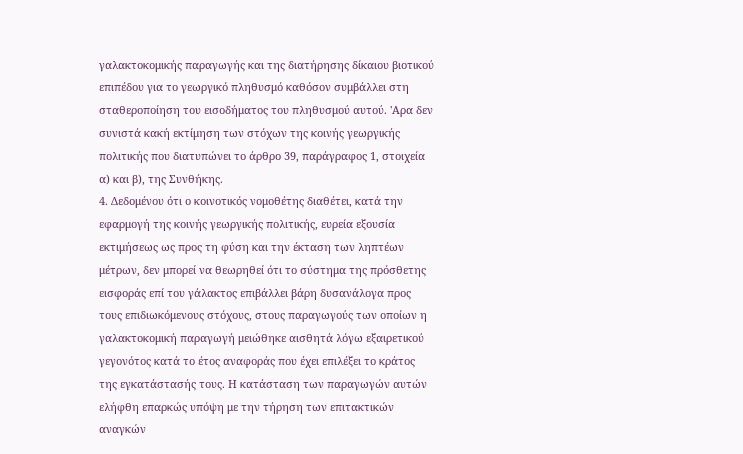γαλακτοκομικής παραγωγής και της διατήρησης δίκαιου βιοτικού επιπέδου για το γεωργικό πληθυσμό καθόσον συμβάλλει στη σταθεροποίηση του εισοδήματος του πληθυσμού αυτού. 'Αρα δεν συνιστά κακή εκτίμηση των στόχων της κοινής γεωργικής πολιτικής που διατυπώνει το άρθρο 39, παράγραφος 1, στοιχεία α) και β), της Συνθήκης.
4. Δεδομένου ότι ο κοινοτικός νομοθέτης διαθέτει, κατά την εφαρμογή της κοινής γεωργικής πολιτικής, ευρεία εξουσία εκτιμήσεως ως προς τη φύση και την έκταση των ληπτέων μέτρων, δεν μπορεί να θεωρηθεί ότι το σύστημα της πρόσθετης εισφοράς επί του γάλακτος επιβάλλει βάρη δυσανάλογα προς τους επιδιωκόμενους στόχους, στους παραγωγούς των οποίων η γαλακτοκομική παραγωγή μειώθηκε αισθητά λόγω εξαιρετικού γεγονότος κατά το έτος αναφοράς που έχει επιλέξει το κράτος της εγκατάστασής τους. Η κατάσταση των παραγωγών αυτών ελήφθη επαρκώς υπόψη με την τήρηση των επιτακτικών αναγκών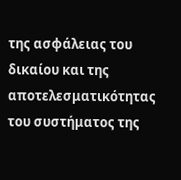της ασφάλειας του δικαίου και της αποτελεσματικότητας του συστήματος της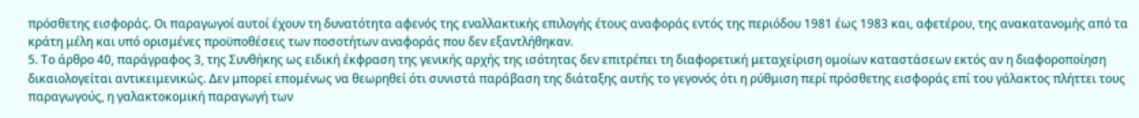πρόσθετης εισφοράς. Οι παραγωγοί αυτοί έχουν τη δυνατότητα αφενός της εναλλακτικής επιλογής έτους αναφοράς εντός της περιόδου 1981 έως 1983 και, αφετέρου, της ανακατανομής από τα κράτη μέλη και υπό ορισμένες προϋποθέσεις των ποσοτήτων αναφοράς που δεν εξαντλήθηκαν.
5. Το άρθρο 40, παράγραφος 3, της Συνθήκης ως ειδική έκφραση της γενικής αρχής της ισότητας δεν επιτρέπει τη διαφορετική μεταχείριση ομοίων καταστάσεων εκτός αν η διαφοροποίηση δικαιολογείται αντικειμενικώς. Δεν μπορεί επομένως να θεωρηθεί ότι συνιστά παράβαση της διάταξης αυτής το γεγονός ότι η ρύθμιση περί πρόσθετης εισφοράς επί του γάλακτος πλήττει τους παραγωγούς, η γαλακτοκομική παραγωγή των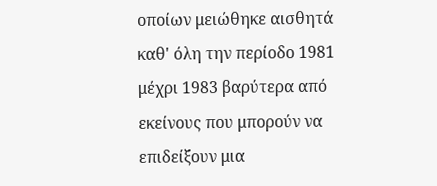οποίων μειώθηκε αισθητά καθ' όλη την περίοδο 1981 μέχρι 1983 βαρύτερα από εκείνους που μπορούν να επιδείξουν μια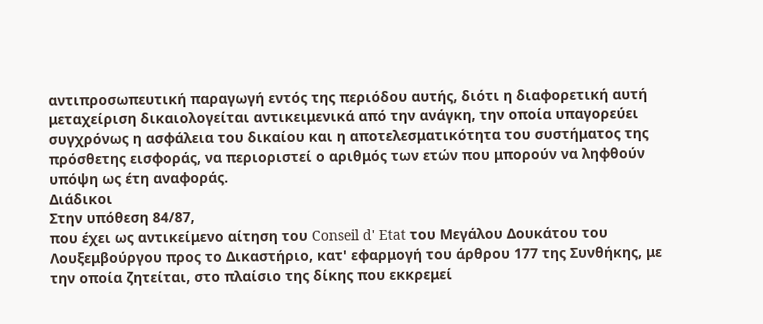αντιπροσωπευτική παραγωγή εντός της περιόδου αυτής, διότι η διαφορετική αυτή μεταχείριση δικαιολογείται αντικειμενικά από την ανάγκη, την οποία υπαγορεύει συγχρόνως η ασφάλεια του δικαίου και η αποτελεσματικότητα του συστήματος της πρόσθετης εισφοράς, να περιοριστεί ο αριθμός των ετών που μπορούν να ληφθούν υπόψη ως έτη αναφοράς.
Διάδικοι
Στην υπόθεση 84/87,
που έχει ως αντικείμενο αίτηση του Conseil d' Etat του Μεγάλου Δουκάτου του Λουξεμβούργου προς το Δικαστήριο, κατ' εφαρμογή του άρθρου 177 της Συνθήκης, με την οποία ζητείται, στο πλαίσιο της δίκης που εκκρεμεί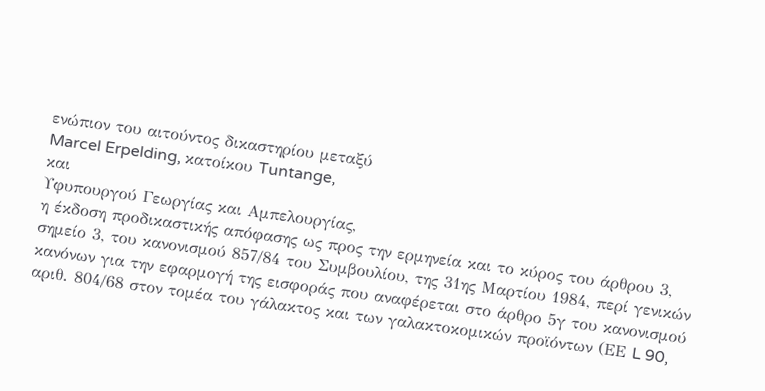ενώπιον του αιτούντος δικαστηρίου μεταξύ
Marcel Erpelding, κατοίκου Tuntange,
και
Υφυπουργού Γεωργίας και Αμπελουργίας,
η έκδοση προδικαστικής απόφασης ως προς την ερμηνεία και το κύρος του άρθρου 3, σημείο 3, του κανονισμού 857/84 του Συμβουλίου, της 31ης Μαρτίου 1984, περί γενικών κανόνων για την εφαρμογή της εισφοράς που αναφέρεται στο άρθρο 5γ του κανονισμού αριθ. 804/68 στον τομέα του γάλακτος και των γαλακτοκομικών προϊόντων (ΕΕ L 90,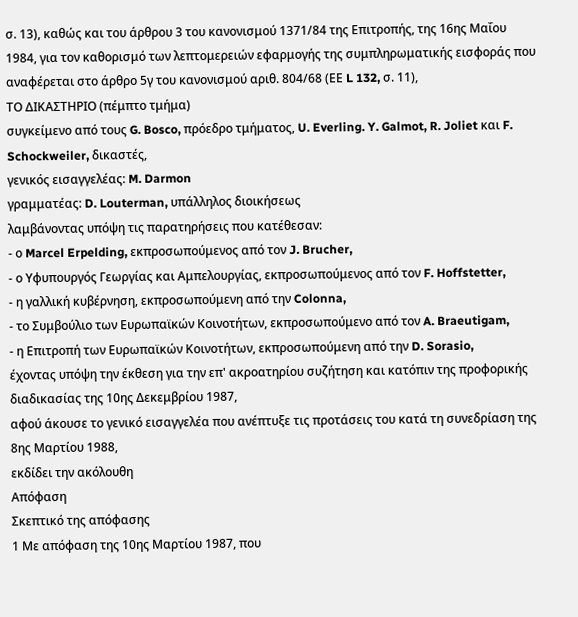σ. 13), καθώς και του άρθρου 3 του κανονισμού 1371/84 της Επιτροπής, της 16ης Μαΐου 1984, για τον καθορισμό των λεπτομερειών εφαρμογής της συμπληρωματικής εισφοράς που αναφέρεται στο άρθρο 5γ του κανονισμού αριθ. 804/68 (ΕΕ L 132, σ. 11),
ΤΟ ΔΙΚΑΣΤΗΡΙΟ (πέμπτο τμήμα)
συγκείμενο από τους G. Bosco, πρόεδρο τμήματος, U. Everling. Y. Galmot, R. Joliet και F. Schockweiler, δικαστές,
γενικός εισαγγελέας: M. Darmon
γραμματέας: D. Louterman, υπάλληλος διοικήσεως
λαμβάνοντας υπόψη τις παρατηρήσεις που κατέθεσαν:
- ο Marcel Erpelding, εκπροσωπούμενος από τον J. Brucher,
- ο Υφυπουργός Γεωργίας και Αμπελουργίας, εκπροσωπούμενος από τον F. Hoffstetter,
- η γαλλική κυβέρνηση, εκπροσωπούμενη από την Colonna,
- το Συμβούλιο των Ευρωπαϊκών Κοινοτήτων, εκπροσωπούμενο από τον A. Braeutigam,
- η Επιτροπή των Ευρωπαϊκών Κοινοτήτων, εκπροσωπούμενη από την D. Sorasio,
έχοντας υπόψη την έκθεση για την επ' ακροατηρίου συζήτηση και κατόπιν της προφορικής διαδικασίας της 10ης Δεκεμβρίου 1987,
αφού άκουσε το γενικό εισαγγελέα που ανέπτυξε τις προτάσεις του κατά τη συνεδρίαση της 8ης Μαρτίου 1988,
εκδίδει την ακόλουθη
Απόφαση
Σκεπτικό της απόφασης
1 Με απόφαση της 10ης Μαρτίου 1987, που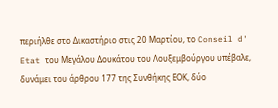περιήλθε στο Δικαστήριο στις 20 Μαρτίου, το Conseil d' Etat του Μεγάλου Δουκάτου του Λουξεμβούργου υπέβαλε, δυνάμει του άρθρου 177 της Συνθήκης ΕΟΚ, δύο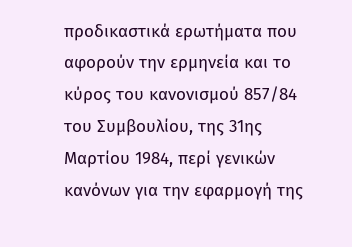προδικαστικά ερωτήματα που αφορούν την ερμηνεία και το κύρος του κανονισμού 857/84 του Συμβουλίου, της 31ης Μαρτίου 1984, περί γενικών κανόνων για την εφαρμογή της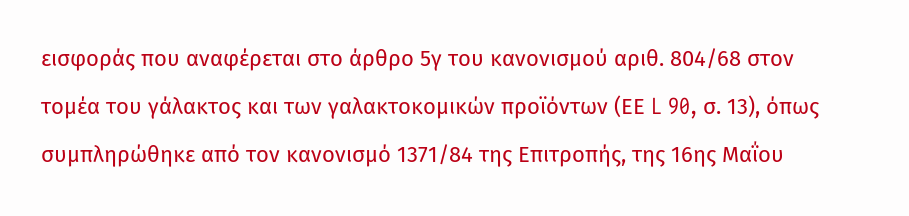εισφοράς που αναφέρεται στο άρθρο 5γ του κανονισμού αριθ. 804/68 στον τομέα του γάλακτος και των γαλακτοκομικών προϊόντων (ΕΕ L 90, σ. 13), όπως συμπληρώθηκε από τον κανονισμό 1371/84 της Επιτροπής, της 16ης Μαΐου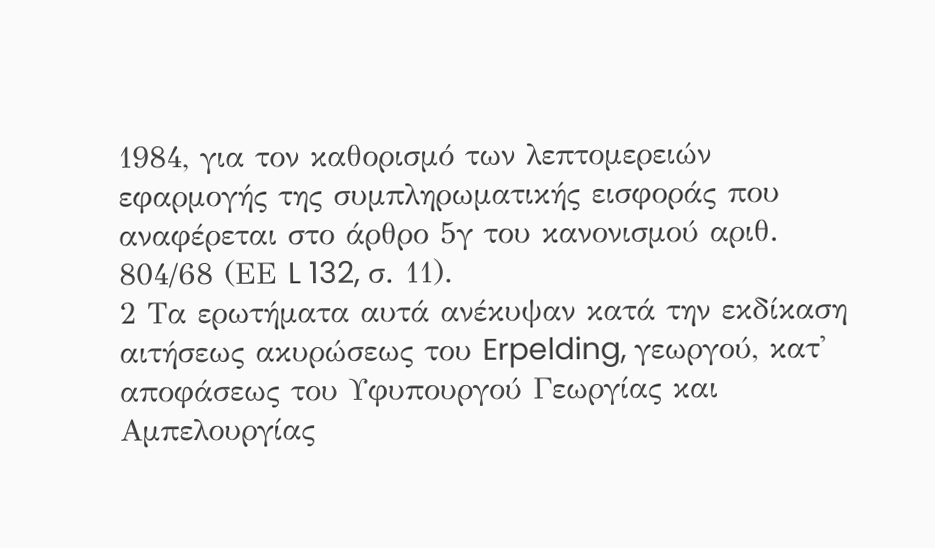1984, για τον καθορισμό των λεπτομερειών εφαρμογής της συμπληρωματικής εισφοράς που αναφέρεται στο άρθρο 5γ του κανονισμού αριθ. 804/68 (ΕΕ L 132, σ. 11).
2 Τα ερωτήματα αυτά ανέκυψαν κατά την εκδίκαση αιτήσεως ακυρώσεως του Erpelding, γεωργού, κατ' αποφάσεως του Υφυπουργού Γεωργίας και Αμπελουργίας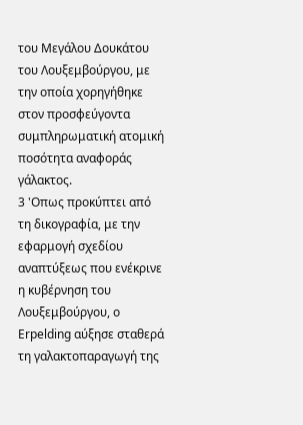του Μεγάλου Δουκάτου του Λουξεμβούργου, με την οποία χορηγήθηκε στον προσφεύγοντα συμπληρωματική ατομική ποσότητα αναφοράς γάλακτος.
3 'Οπως προκύπτει από τη δικογραφία, με την εφαρμογή σχεδίου αναπτύξεως που ενέκρινε η κυβέρνηση του Λουξεμβούργου, ο Erpelding αύξησε σταθερά τη γαλακτοπαραγωγή της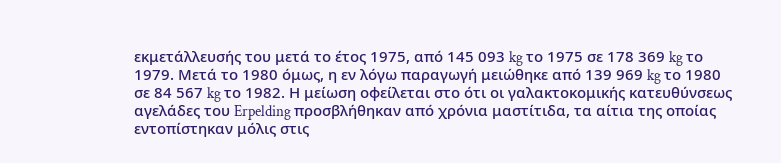εκμετάλλευσής του μετά το έτος 1975, από 145 093 kg το 1975 σε 178 369 kg το 1979. Μετά το 1980 όμως, η εν λόγω παραγωγή μειώθηκε από 139 969 kg το 1980 σε 84 567 kg το 1982. Η μείωση οφείλεται στο ότι οι γαλακτοκομικής κατευθύνσεως αγελάδες του Erpelding προσβλήθηκαν από χρόνια μαστίτιδα, τα αίτια της οποίας εντοπίστηκαν μόλις στις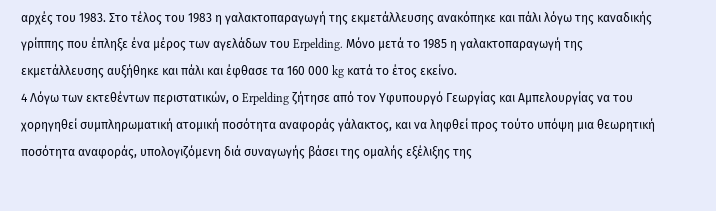αρχές του 1983. Στο τέλος του 1983 η γαλακτοπαραγωγή της εκμετάλλευσης ανακόπηκε και πάλι λόγω της καναδικής γρίππης που έπληξε ένα μέρος των αγελάδων του Erpelding. Μόνο μετά το 1985 η γαλακτοπαραγωγή της εκμετάλλευσης αυξήθηκε και πάλι και έφθασε τα 160 000 kg κατά το έτος εκείνο.
4 Λόγω των εκτεθέντων περιστατικών, ο Erpelding ζήτησε από τον Υφυπουργό Γεωργίας και Αμπελουργίας να του χορηγηθεί συμπληρωματική ατομική ποσότητα αναφοράς γάλακτος, και να ληφθεί προς τούτο υπόψη μια θεωρητική ποσότητα αναφοράς, υπολογιζόμενη διά συναγωγής βάσει της ομαλής εξέλιξης της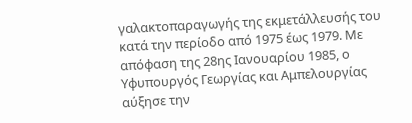γαλακτοπαραγωγής της εκμετάλλευσής του κατά την περίοδο από 1975 έως 1979. Με απόφαση της 28ης Ιανουαρίου 1985, ο Υφυπουργός Γεωργίας και Αμπελουργίας αύξησε την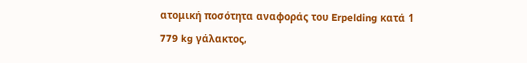ατομική ποσότητα αναφοράς του Erpelding κατά 1 779 kg γάλακτος,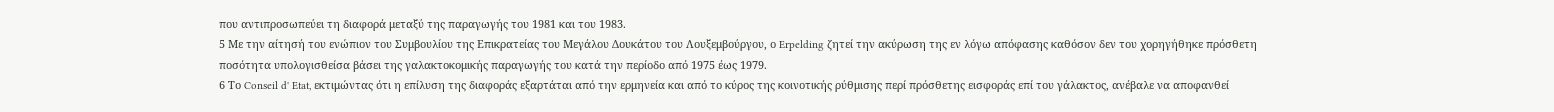που αντιπροσωπεύει τη διαφορά μεταξύ της παραγωγής του 1981 και του 1983.
5 Με την αίτησή του ενώπιον του Συμβουλίου της Επικρατείας του Μεγάλου Δουκάτου του Λουξεμβούργου, ο Erpelding ζητεί την ακύρωση της εν λόγω απόφασης καθόσον δεν του χορηγήθηκε πρόσθετη ποσότητα υπολογισθείσα βάσει της γαλακτοκομικής παραγωγής του κατά την περίοδο από 1975 έως 1979.
6 Το Conseil d' Etat, εκτιμώντας ότι η επίλυση της διαφοράς εξαρτάται από την ερμηνεία και από το κύρος της κοινοτικής ρύθμισης περί πρόσθετης εισφοράς επί του γάλακτος, ανέβαλε να αποφανθεί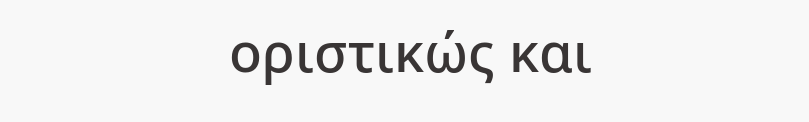οριστικώς και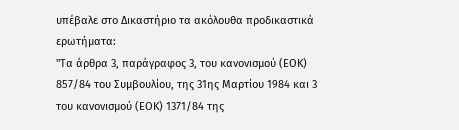υπέβαλε στο Δικαστήριο τα ακόλουθα προδικαστικά ερωτήματα:
"Τα άρθρα 3, παράγραφος 3, του κανονισμού (ΕΟΚ) 857/84 του Συμβουλίου, της 31ης Μαρτίου 1984 και 3 του κανονισμού (ΕΟΚ) 1371/84 της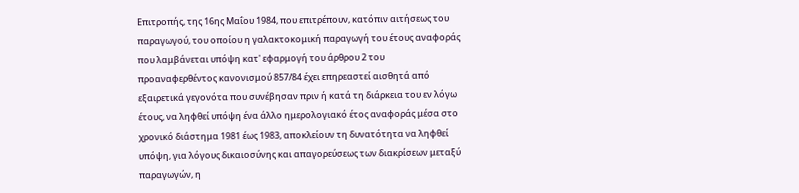Επιτροπής, της 16ης Μαΐου 1984, που επιτρέπουν, κατόπιν αιτήσεως του παραγωγού, του οποίου η γαλακτοκομική παραγωγή του έτους αναφοράς που λαμβάνεται υπόψη κατ' εφαρμογή του άρθρου 2 του προαναφερθέντος κανονισμού 857/84 έχει επηρεαστεί αισθητά από εξαιρετικά γεγονότα που συνέβησαν πριν ή κατά τη διάρκεια του εν λόγω έτους, να ληφθεί υπόψη ένα άλλο ημερολογιακό έτος αναφοράς μέσα στο χρονικό διάστημα 1981 έως 1983, αποκλείουν τη δυνατότητα να ληφθεί υπόψη, για λόγους δικαιοσύνης και απαγορεύσεως των διακρίσεων μεταξύ παραγωγών, η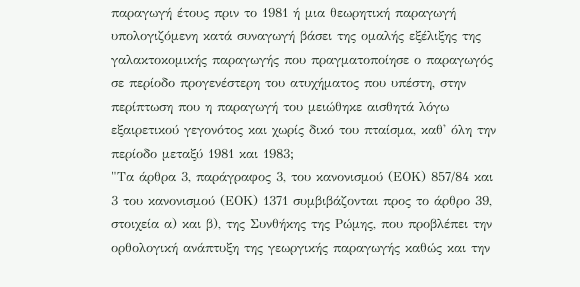παραγωγή έτους πριν το 1981 ή μια θεωρητική παραγωγή υπολογιζόμενη κατά συναγωγή βάσει της ομαλής εξέλιξης της γαλακτοκομικής παραγωγής που πραγματοποίησε ο παραγωγός σε περίοδο προγενέστερη του ατυχήματος που υπέστη, στην περίπτωση που η παραγωγή του μειώθηκε αισθητά λόγω εξαιρετικού γεγονότος και χωρίς δικό του πταίσμα, καθ' όλη την περίοδο μεταξύ 1981 και 1983;
"Τα άρθρα 3, παράγραφος 3, του κανονισμού (ΕΟΚ) 857/84 και 3 του κανονισμού (ΕΟΚ) 1371 συμβιβάζονται προς το άρθρο 39, στοιχεία α) και β), της Συνθήκης της Ρώμης, που προβλέπει την ορθολογική ανάπτυξη της γεωργικής παραγωγής καθώς και την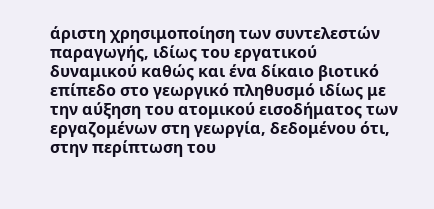άριστη χρησιμοποίηση των συντελεστών παραγωγής, ιδίως του εργατικού δυναμικού καθώς και ένα δίκαιο βιοτικό επίπεδο στο γεωργικό πληθυσμό ιδίως με την αύξηση του ατομικού εισοδήματος των εργαζομένων στη γεωργία, δεδομένου ότι, στην περίπτωση του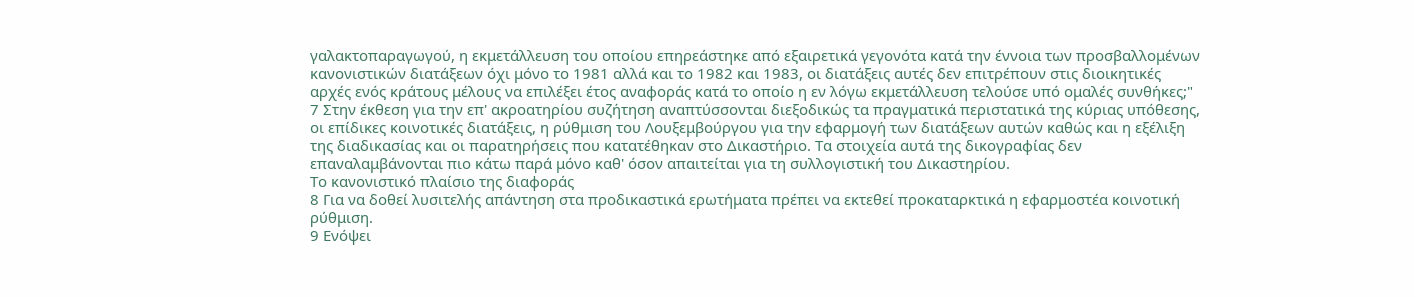γαλακτοπαραγωγού, η εκμετάλλευση του οποίου επηρεάστηκε από εξαιρετικά γεγονότα κατά την έννοια των προσβαλλομένων κανονιστικών διατάξεων όχι μόνο το 1981 αλλά και το 1982 και 1983, οι διατάξεις αυτές δεν επιτρέπουν στις διοικητικές αρχές ενός κράτους μέλους να επιλέξει έτος αναφοράς κατά το οποίο η εν λόγω εκμετάλλευση τελούσε υπό ομαλές συνθήκες;"
7 Στην έκθεση για την επ' ακροατηρίου συζήτηση αναπτύσσονται διεξοδικώς τα πραγματικά περιστατικά της κύριας υπόθεσης, οι επίδικες κοινοτικές διατάξεις, η ρύθμιση του Λουξεμβούργου για την εφαρμογή των διατάξεων αυτών καθώς και η εξέλιξη της διαδικασίας και οι παρατηρήσεις που κατατέθηκαν στο Δικαστήριο. Τα στοιχεία αυτά της δικογραφίας δεν επαναλαμβάνονται πιο κάτω παρά μόνο καθ' όσον απαιτείται για τη συλλογιστική του Δικαστηρίου.
Το κανονιστικό πλαίσιο της διαφοράς
8 Για να δοθεί λυσιτελής απάντηση στα προδικαστικά ερωτήματα πρέπει να εκτεθεί προκαταρκτικά η εφαρμοστέα κοινοτική ρύθμιση.
9 Ενόψει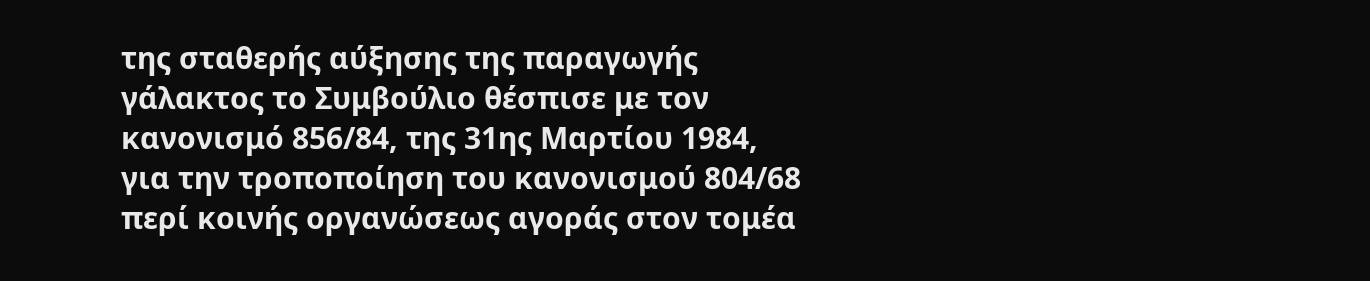της σταθερής αύξησης της παραγωγής γάλακτος το Συμβούλιο θέσπισε με τον κανονισμό 856/84, της 31ης Μαρτίου 1984, για την τροποποίηση του κανονισμού 804/68 περί κοινής οργανώσεως αγοράς στον τομέα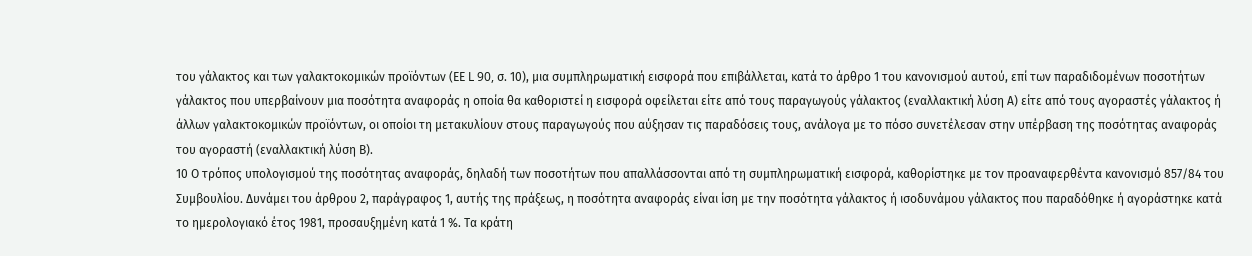του γάλακτος και των γαλακτοκομικών προϊόντων (ΕΕ L 90, σ. 10), μια συμπληρωματική εισφορά που επιβάλλεται, κατά το άρθρο 1 του κανονισμού αυτού, επί των παραδιδομένων ποσοτήτων γάλακτος που υπερβαίνουν μια ποσότητα αναφοράς η οποία θα καθοριστεί η εισφορά οφείλεται είτε από τους παραγωγούς γάλακτος (εναλλακτική λύση Α) είτε από τους αγοραστές γάλακτος ή άλλων γαλακτοκομικών προϊόντων, οι οποίοι τη μετακυλίουν στους παραγωγούς που αύξησαν τις παραδόσεις τους, ανάλογα με το πόσο συνετέλεσαν στην υπέρβαση της ποσότητας αναφοράς του αγοραστή (εναλλακτική λύση Β).
10 Ο τρόπος υπολογισμού της ποσότητας αναφοράς, δηλαδή των ποσοτήτων που απαλλάσσονται από τη συμπληρωματική εισφορά, καθορίστηκε με τον προαναφερθέντα κανονισμό 857/84 του Συμβουλίου. Δυνάμει του άρθρου 2, παράγραφος 1, αυτής της πράξεως, η ποσότητα αναφοράς είναι ίση με την ποσότητα γάλακτος ή ισοδυνάμου γάλακτος που παραδόθηκε ή αγοράστηκε κατά το ημερολογιακό έτος 1981, προσαυξημένη κατά 1 %. Τα κράτη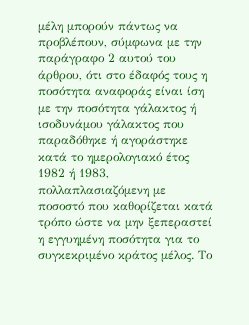μέλη μπορούν πάντως να προβλέπουν, σύμφωνα με την παράγραφο 2 αυτού του άρθρου, ότι στο έδαφός τους η ποσότητα αναφοράς είναι ίση με την ποσότητα γάλακτος ή ισοδυνάμου γάλακτος που παραδόθηκε ή αγοράστηκε κατά το ημερολογιακό έτος 1982 ή 1983, πολλαπλασιαζόμενη με ποσοστό που καθορίζεται κατά τρόπο ώστε να μην ξεπεραστεί η εγγυημένη ποσότητα για το συγκεκριμένο κράτος μέλος. Το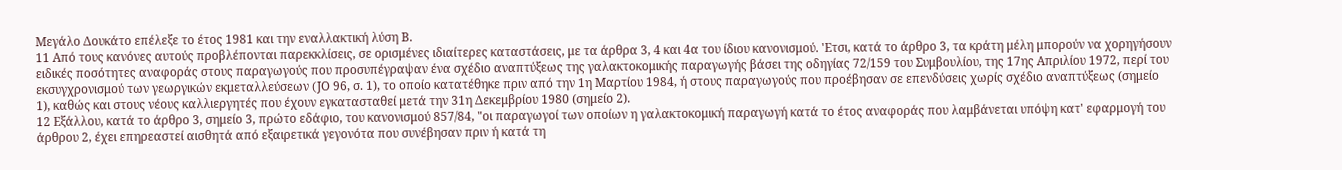Μεγάλο Δουκάτο επέλεξε το έτος 1981 και την εναλλακτική λύση Β.
11 Από τους κανόνες αυτούς προβλέπονται παρεκκλίσεις, σε ορισμένες ιδιαίτερες καταστάσεις, με τα άρθρα 3, 4 και 4α του ίδιου κανονισμού. 'Ετσι, κατά το άρθρο 3, τα κράτη μέλη μπορούν να χορηγήσουν ειδικές ποσότητες αναφοράς στους παραγωγούς που προσυπέγραψαν ένα σχέδιο αναπτύξεως της γαλακτοκομικής παραγωγής βάσει της οδηγίας 72/159 του Συμβουλίου, της 17ης Απριλίου 1972, περί του εκσυγχρονισμού των γεωργικών εκμεταλλεύσεων (JΟ 96, σ. 1), το οποίο κατατέθηκε πριν από την 1η Μαρτίου 1984, ή στους παραγωγούς που προέβησαν σε επενδύσεις χωρίς σχέδιο αναπτύξεως (σημείο 1), καθώς και στους νέους καλλιεργητές που έχουν εγκατασταθεί μετά την 31η Δεκεμβρίου 1980 (σημείο 2).
12 Εξάλλου, κατά το άρθρο 3, σημείο 3, πρώτο εδάφιο, του κανονισμού 857/84, "οι παραγωγοί των οποίων η γαλακτοκομική παραγωγή κατά το έτος αναφοράς που λαμβάνεται υπόψη κατ' εφαρμογή του άρθρου 2, έχει επηρεαστεί αισθητά από εξαιρετικά γεγονότα που συνέβησαν πριν ή κατά τη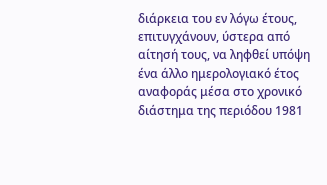διάρκεια του εν λόγω έτους, επιτυγχάνουν, ύστερα από αίτησή τους, να ληφθεί υπόψη ένα άλλο ημερολογιακό έτος αναφοράς μέσα στο χρονικό διάστημα της περιόδου 1981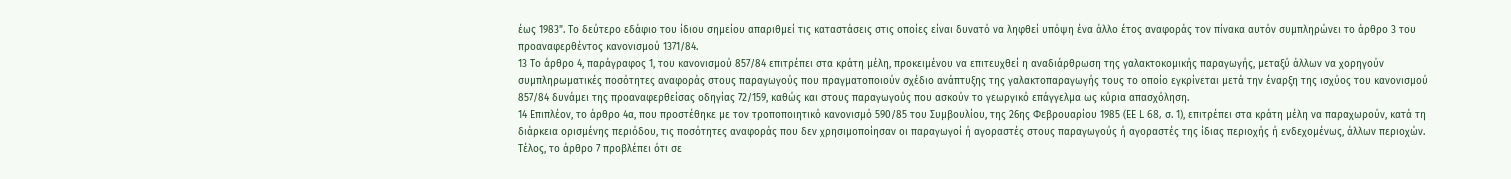έως 1983". Το δεύτερο εδάφιο του ίδιου σημείου απαριθμεί τις καταστάσεις στις οποίες είναι δυνατό να ληφθεί υπόψη ένα άλλο έτος αναφοράς τον πίνακα αυτόν συμπληρώνει το άρθρο 3 του προαναφερθέντος κανονισμού 1371/84.
13 Το άρθρο 4, παράγραφος 1, του κανονισμού 857/84 επιτρέπει στα κράτη μέλη, προκειμένου να επιτευχθεί η αναδιάρθρωση της γαλακτοκομικής παραγωγής, μεταξύ άλλων να χορηγούν συμπληρωματικές ποσότητες αναφοράς στους παραγωγούς που πραγματοποιούν σχέδιο ανάπτυξης της γαλακτοπαραγωγής τους το οποίο εγκρίνεται μετά την έναρξη της ισχύος του κανονισμού 857/84 δυνάμει της προαναφερθείσας οδηγίας 72/159, καθώς και στους παραγωγούς που ασκούν το γεωργικό επάγγελμα ως κύρια απασχόληση.
14 Επιπλέον, το άρθρο 4α, που προστέθηκε με τον τροποποιητικό κανονισμό 590/85 του Συμβουλίου, της 26ης Φεβρουαρίου 1985 (ΕΕ L 68, σ. 1), επιτρέπει στα κράτη μέλη να παραχωρούν, κατά τη διάρκεια ορισμένης περιόδου, τις ποσότητες αναφοράς που δεν χρησιμοποίησαν οι παραγωγοί ή αγοραστές στους παραγωγούς ή αγοραστές της ίδιας περιοχής ή ενδεχομένως, άλλων περιοχών. Τέλος, το άρθρο 7 προβλέπει ότι σε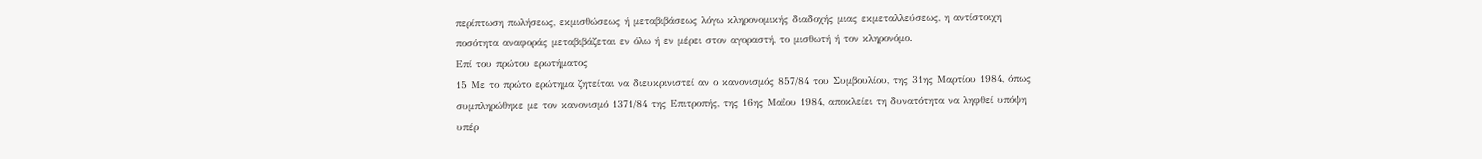περίπτωση πωλήσεως, εκμισθώσεως ή μεταβιβάσεως λόγω κληρονομικής διαδοχής μιας εκμεταλλεύσεως, η αντίστοιχη ποσότητα αναφοράς μεταβιβάζεται εν όλω ή εν μέρει στον αγοραστή, το μισθωτή ή τον κληρονόμο.
Επί του πρώτου ερωτήματος
15 Με το πρώτο ερώτημα ζητείται να διευκρινιστεί αν ο κανονισμός 857/84 του Συμβουλίου, της 31ης Μαρτίου 1984, όπως συμπληρώθηκε με τον κανονισμό 1371/84 της Επιτροπής, της 16ης Μαΐου 1984, αποκλείει τη δυνατότητα να ληφθεί υπόψη υπέρ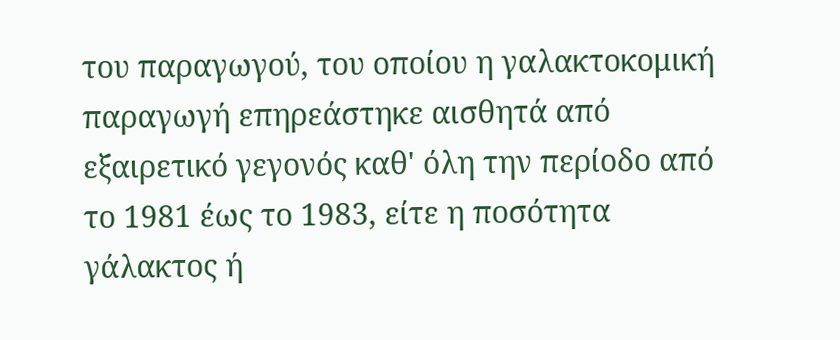του παραγωγού, του οποίου η γαλακτοκομική παραγωγή επηρεάστηκε αισθητά από εξαιρετικό γεγονός καθ' όλη την περίοδο από το 1981 έως το 1983, είτε η ποσότητα γάλακτος ή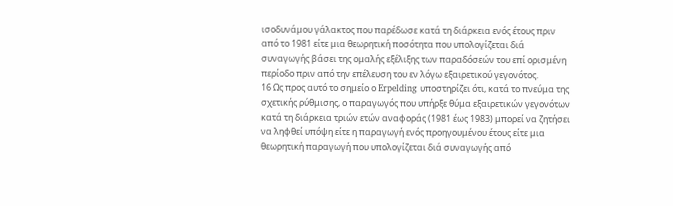ισοδυνάμου γάλακτος που παρέδωσε κατά τη διάρκεια ενός έτους πριν από το 1981 είτε μια θεωρητική ποσότητα που υπολογίζεται διά συναγωγής βάσει της ομαλής εξέλιξης των παραδόσεών του επί ορισμένη περίοδο πριν από την επέλευση του εν λόγω εξαιρετικού γεγονότος.
16 Ως προς αυτό το σημείο ο Erpelding υποστηρίζει ότι, κατά το πνεύμα της σχετικής ρύθμισης, ο παραγωγός που υπήρξε θύμα εξαιρετικών γεγονότων κατά τη διάρκεια τριών ετών αναφοράς (1981 έως 1983) μπορεί να ζητήσει να ληφθεί υπόψη είτε η παραγωγή ενός προηγουμένου έτους είτε μια θεωρητική παραγωγή που υπολογίζεται διά συναγωγής από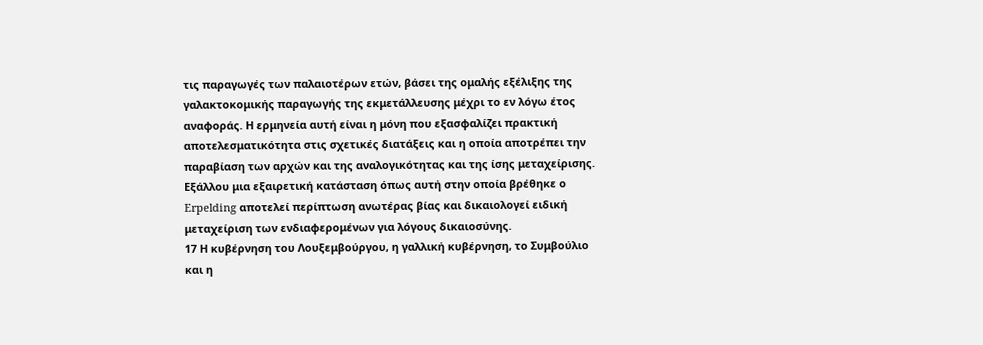τις παραγωγές των παλαιοτέρων ετών, βάσει της ομαλής εξέλιξης της γαλακτοκομικής παραγωγής της εκμετάλλευσης μέχρι το εν λόγω έτος αναφοράς. Η ερμηνεία αυτή είναι η μόνη που εξασφαλίζει πρακτική αποτελεσματικότητα στις σχετικές διατάξεις και η οποία αποτρέπει την παραβίαση των αρχών και της αναλογικότητας και της ίσης μεταχείρισης. Εξάλλου μια εξαιρετική κατάσταση όπως αυτή στην οποία βρέθηκε ο Erpelding αποτελεί περίπτωση ανωτέρας βίας και δικαιολογεί ειδική μεταχείριση των ενδιαφερομένων για λόγους δικαιοσύνης.
17 Η κυβέρνηση του Λουξεμβούργου, η γαλλική κυβέρνηση, το Συμβούλιο και η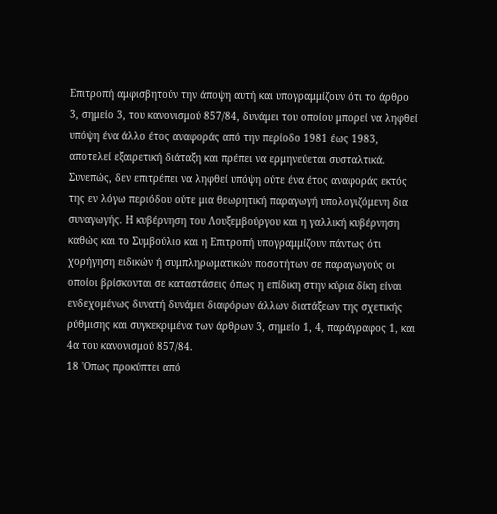Επιτροπή αμφισβητούν την άποψη αυτή και υπογραμμίζουν ότι το άρθρο 3, σημείο 3, του κανονισμού 857/84, δυνάμει του οποίου μπορεί να ληφθεί υπόψη ένα άλλο έτος αναφοράς από την περίοδο 1981 έως 1983, αποτελεί εξαιρετική διάταξη και πρέπει να ερμηνεύεται συσταλτικά. Συνεπώς, δεν επιτρέπει να ληφθεί υπόψη ούτε ένα έτος αναφοράς εκτός της εν λόγω περιόδου ούτε μια θεωρητική παραγωγή υπολογιζόμενη δια συναγωγής. Η κυβέρνηση του Λουξεμβούργου και η γαλλική κυβέρνηση καθώς και το Συμβούλιο και η Επιτροπή υπογραμμίζουν πάντως ότι χορήγηση ειδικών ή συμπληρωματικών ποσοτήτων σε παραγωγούς οι οποίοι βρίσκονται σε καταστάσεις όπως η επίδικη στην κύρια δίκη είναι ενδεχομένως δυνατή δυνάμει διαφόρων άλλων διατάξεων της σχετικής ρύθμισης και συγκεκριμένα των άρθρων 3, σημείο 1, 4, παράγραφος 1, και 4α του κανονισμού 857/84.
18 'Οπως προκύπτει από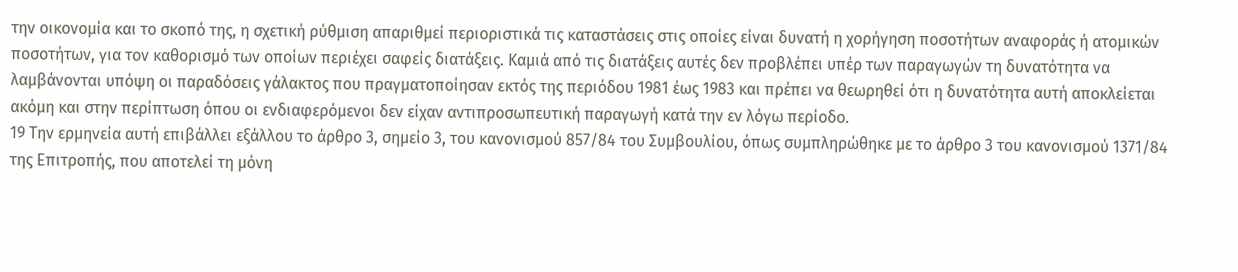την οικονομία και το σκοπό της, η σχετική ρύθμιση απαριθμεί περιοριστικά τις καταστάσεις στις οποίες είναι δυνατή η χορήγηση ποσοτήτων αναφοράς ή ατομικών ποσοτήτων, για τον καθορισμό των οποίων περιέχει σαφείς διατάξεις. Καμιά από τις διατάξεις αυτές δεν προβλέπει υπέρ των παραγωγών τη δυνατότητα να λαμβάνονται υπόψη οι παραδόσεις γάλακτος που πραγματοποίησαν εκτός της περιόδου 1981 έως 1983 και πρέπει να θεωρηθεί ότι η δυνατότητα αυτή αποκλείεται ακόμη και στην περίπτωση όπου οι ενδιαφερόμενοι δεν είχαν αντιπροσωπευτική παραγωγή κατά την εν λόγω περίοδο.
19 Την ερμηνεία αυτή επιβάλλει εξάλλου το άρθρο 3, σημείο 3, του κανονισμού 857/84 του Συμβουλίου, όπως συμπληρώθηκε με το άρθρο 3 του κανονισμού 1371/84 της Επιτροπής, που αποτελεί τη μόνη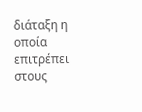διάταξη η οποία επιτρέπει στους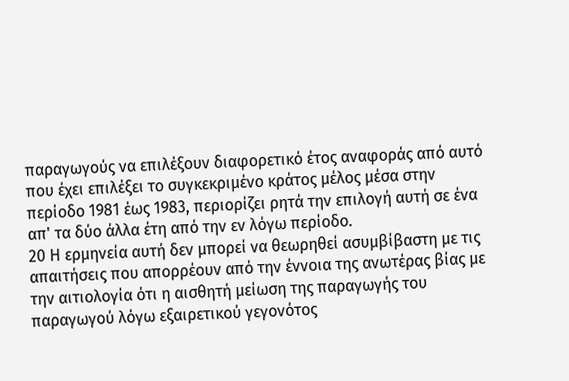παραγωγούς να επιλέξουν διαφορετικό έτος αναφοράς από αυτό που έχει επιλέξει το συγκεκριμένο κράτος μέλος μέσα στην περίοδο 1981 έως 1983, περιορίζει ρητά την επιλογή αυτή σε ένα απ' τα δύο άλλα έτη από την εν λόγω περίοδο.
20 Η ερμηνεία αυτή δεν μπορεί να θεωρηθεί ασυμβίβαστη με τις απαιτήσεις που απορρέουν από την έννοια της ανωτέρας βίας με την αιτιολογία ότι η αισθητή μείωση της παραγωγής του παραγωγού λόγω εξαιρετικού γεγονότος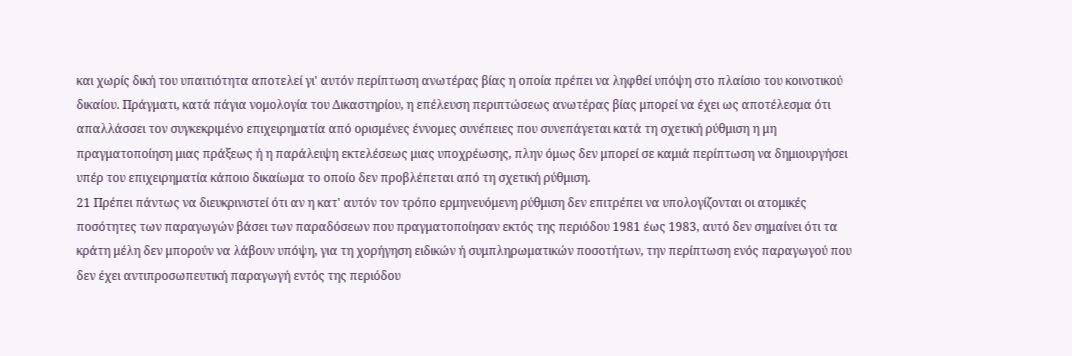και χωρίς δική του υπαιτιότητα αποτελεί γι' αυτόν περίπτωση ανωτέρας βίας η οποία πρέπει να ληφθεί υπόψη στο πλαίσιο του κοινοτικού δικαίου. Πράγματι, κατά πάγια νομολογία του Δικαστηρίου, η επέλευση περιπτώσεως ανωτέρας βίας μπορεί να έχει ως αποτέλεσμα ότι απαλλάσσει τον συγκεκριμένο επιχειρηματία από ορισμένες έννομες συνέπειες που συνεπάγεται κατά τη σχετική ρύθμιση η μη πραγματοποίηση μιας πράξεως ή η παράλειψη εκτελέσεως μιας υποχρέωσης, πλην όμως δεν μπορεί σε καμιά περίπτωση να δημιουργήσει υπέρ του επιχειρηματία κάποιο δικαίωμα το οποίο δεν προβλέπεται από τη σχετική ρύθμιση.
21 Πρέπει πάντως να διευκρινιστεί ότι αν η κατ' αυτόν τον τρόπο ερμηνευόμενη ρύθμιση δεν επιτρέπει να υπολογίζονται οι ατομικές ποσότητες των παραγωγών βάσει των παραδόσεων που πραγματοποίησαν εκτός της περιόδου 1981 έως 1983, αυτό δεν σημαίνει ότι τα κράτη μέλη δεν μπορούν να λάβουν υπόψη, για τη χορήγηση ειδικών ή συμπληρωματικών ποσοτήτων, την περίπτωση ενός παραγωγού που δεν έχει αντιπροσωπευτική παραγωγή εντός της περιόδου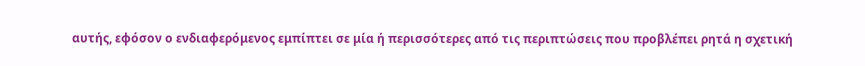αυτής, εφόσον ο ενδιαφερόμενος εμπίπτει σε μία ή περισσότερες από τις περιπτώσεις που προβλέπει ρητά η σχετική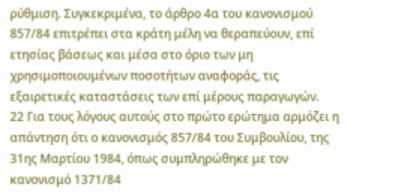ρύθμιση. Συγκεκριμένα, το άρθρο 4α του κανονισμού 857/84 επιτρέπει στα κράτη μέλη να θεραπεύουν, επί ετησίας βάσεως και μέσα στο όριο των μη χρησιμοποιουμένων ποσοτήτων αναφοράς, τις εξαιρετικές καταστάσεις των επί μέρους παραγωγών.
22 Για τους λόγους αυτούς στο πρώτο ερώτημα αρμόζει η απάντηση ότι ο κανονισμός 857/84 του Συμβουλίου, της 31ης Μαρτίου 1984, όπως συμπληρώθηκε με τον κανονισμό 1371/84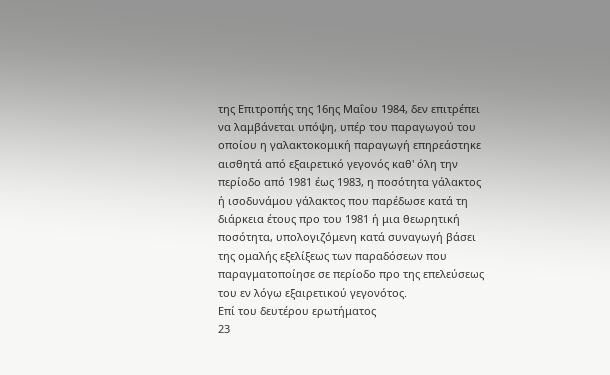της Επιτροπής της 16ης Μαΐου 1984, δεν επιτρέπει να λαμβάνεται υπόψη, υπέρ του παραγωγού του οποίου η γαλακτοκομική παραγωγή επηρεάστηκε αισθητά από εξαιρετικό γεγονός καθ' όλη την περίοδο από 1981 έως 1983, η ποσότητα γάλακτος ή ισοδυνάμου γάλακτος που παρέδωσε κατά τη διάρκεια έτους προ του 1981 ή μια θεωρητική ποσότητα, υπολογιζόμενη κατά συναγωγή βάσει της ομαλής εξελίξεως των παραδόσεων που παραγματοποίησε σε περίοδο προ της επελεύσεως του εν λόγω εξαιρετικού γεγονότος.
Επί του δευτέρου ερωτήματος
23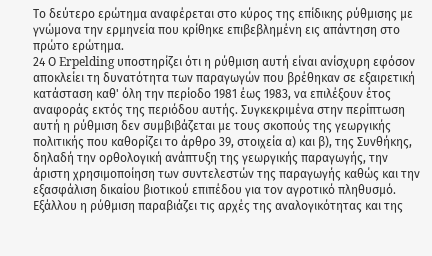Το δεύτερο ερώτημα αναφέρεται στο κύρος της επίδικης ρύθμισης με γνώμονα την ερμηνεία που κρίθηκε επιβεβλημένη εις απάντηση στο πρώτο ερώτημα.
24 Ο Erpelding υποστηρίζει ότι η ρύθμιση αυτή είναι ανίσχυρη εφόσον αποκλείει τη δυνατότητα των παραγωγών που βρέθηκαν σε εξαιρετική κατάσταση καθ' όλη την περίοδο 1981 έως 1983, να επιλέξουν έτος αναφοράς εκτός της περιόδου αυτής. Συγκεκριμένα στην περίπτωση αυτή η ρύθμιση δεν συμβιβάζεται με τους σκοπούς της γεωργικής πολιτικής που καθορίζει το άρθρο 39, στοιχεία α) και β), της Συνθήκης, δηλαδή την ορθολογική ανάπτυξη της γεωργικής παραγωγής, την άριστη χρησιμοποίηση των συντελεστών της παραγωγής καθώς και την εξασφάλιση δικαίου βιοτικού επιπέδου για τον αγροτικό πληθυσμό. Εξάλλου η ρύθμιση παραβιάζει τις αρχές της αναλογικότητας και της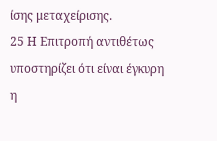ίσης μεταχείρισης.
25 Η Επιτροπή αντιθέτως υποστηρίζει ότι είναι έγκυρη η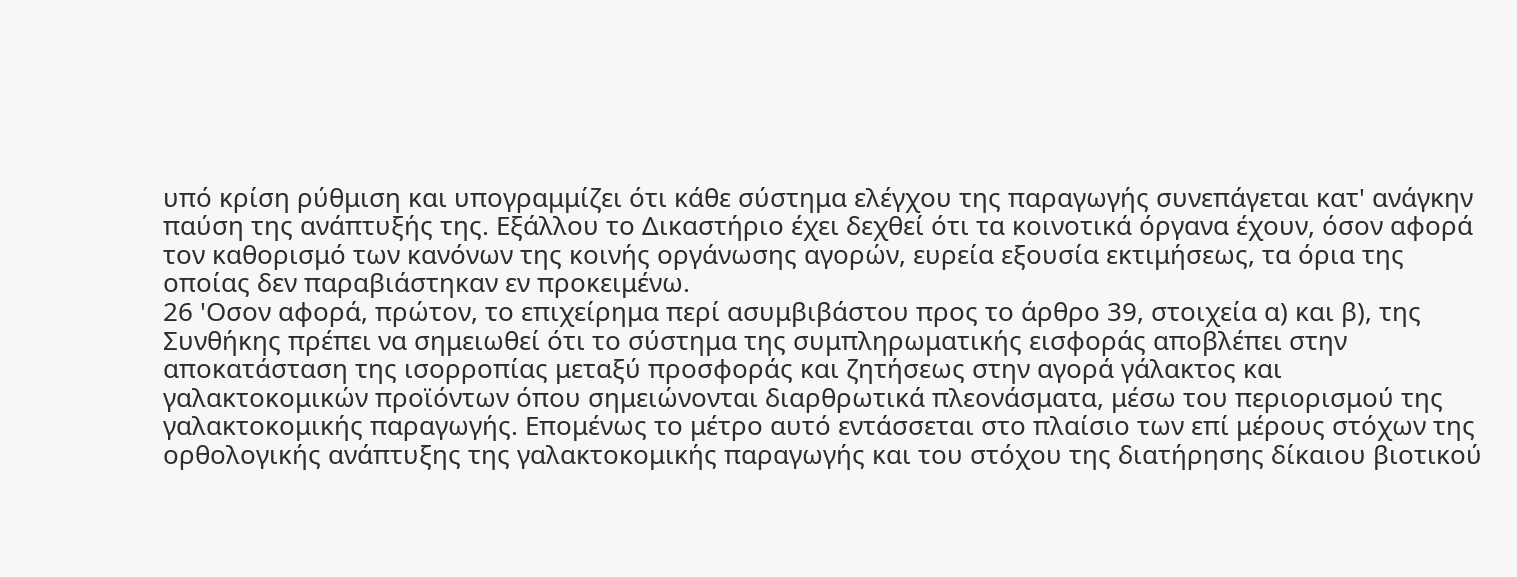υπό κρίση ρύθμιση και υπογραμμίζει ότι κάθε σύστημα ελέγχου της παραγωγής συνεπάγεται κατ' ανάγκην παύση της ανάπτυξής της. Εξάλλου το Δικαστήριο έχει δεχθεί ότι τα κοινοτικά όργανα έχουν, όσον αφορά τον καθορισμό των κανόνων της κοινής οργάνωσης αγορών, ευρεία εξουσία εκτιμήσεως, τα όρια της οποίας δεν παραβιάστηκαν εν προκειμένω.
26 'Οσον αφορά, πρώτον, το επιχείρημα περί ασυμβιβάστου προς το άρθρο 39, στοιχεία α) και β), της Συνθήκης πρέπει να σημειωθεί ότι το σύστημα της συμπληρωματικής εισφοράς αποβλέπει στην αποκατάσταση της ισορροπίας μεταξύ προσφοράς και ζητήσεως στην αγορά γάλακτος και γαλακτοκομικών προϊόντων όπου σημειώνονται διαρθρωτικά πλεονάσματα, μέσω του περιορισμού της γαλακτοκομικής παραγωγής. Επομένως το μέτρο αυτό εντάσσεται στο πλαίσιο των επί μέρους στόχων της ορθολογικής ανάπτυξης της γαλακτοκομικής παραγωγής και του στόχου της διατήρησης δίκαιου βιοτικού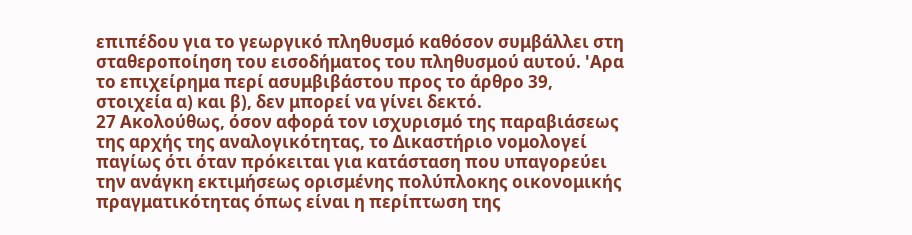επιπέδου για το γεωργικό πληθυσμό καθόσον συμβάλλει στη σταθεροποίηση του εισοδήματος του πληθυσμού αυτού. 'Αρα το επιχείρημα περί ασυμβιβάστου προς το άρθρο 39, στοιχεία α) και β), δεν μπορεί να γίνει δεκτό.
27 Ακολούθως, όσον αφορά τον ισχυρισμό της παραβιάσεως της αρχής της αναλογικότητας, το Δικαστήριο νομολογεί παγίως ότι όταν πρόκειται για κατάσταση που υπαγορεύει την ανάγκη εκτιμήσεως ορισμένης πολύπλοκης οικονομικής πραγματικότητας όπως είναι η περίπτωση της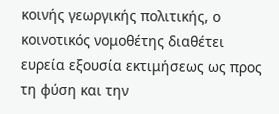κοινής γεωργικής πολιτικής, ο κοινοτικός νομοθέτης διαθέτει ευρεία εξουσία εκτιμήσεως ως προς τη φύση και την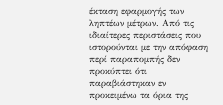έκταση εφαρμογής των ληπτέων μέτρων. Από τις ιδιαίτερες περιστάσεις που ιστορούνται με την απόφαση περί παραπομπής δεν προκύπτει ότι παραβιάστηκαν εν προκειμένω τα όρια της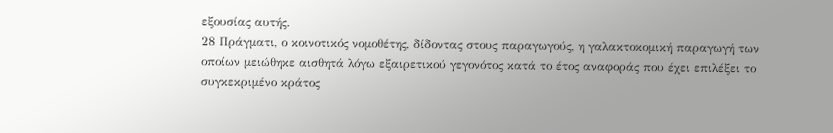εξουσίας αυτής.
28 Πράγματι, ο κοινοτικός νομοθέτης, δίδοντας στους παραγωγούς, η γαλακτοκομική παραγωγή των οποίων μειώθηκε αισθητά λόγω εξαιρετικού γεγονότος κατά το έτος αναφοράς που έχει επιλέξει το συγκεκριμένο κράτος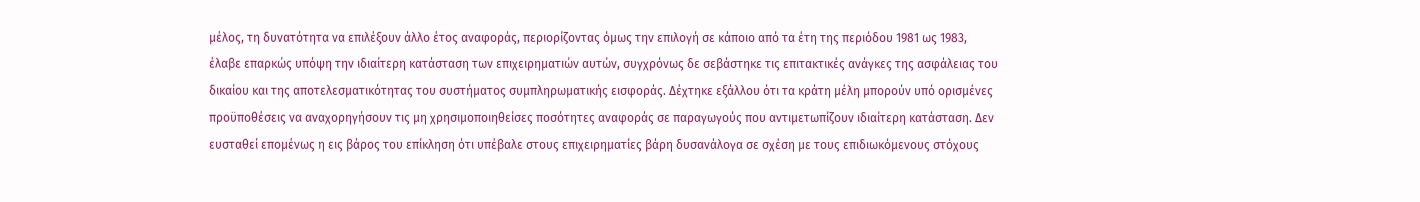μέλος, τη δυνατότητα να επιλέξουν άλλο έτος αναφοράς, περιορίζοντας όμως την επιλογή σε κάποιο από τα έτη της περιόδου 1981 ως 1983, έλαβε επαρκώς υπόψη την ιδιαίτερη κατάσταση των επιχειρηματιών αυτών, συγχρόνως δε σεβάστηκε τις επιτακτικές ανάγκες της ασφάλειας του δικαίου και της αποτελεσματικότητας του συστήματος συμπληρωματικής εισφοράς. Δέχτηκε εξάλλου ότι τα κράτη μέλη μπορούν υπό ορισμένες προϋποθέσεις να αναχορηγήσουν τις μη χρησιμοποιηθείσες ποσότητες αναφοράς σε παραγωγούς που αντιμετωπίζουν ιδιαίτερη κατάσταση. Δεν ευσταθεί επομένως η εις βάρος του επίκληση ότι υπέβαλε στους επιχειρηματίες βάρη δυσανάλογα σε σχέση με τους επιδιωκόμενους στόχους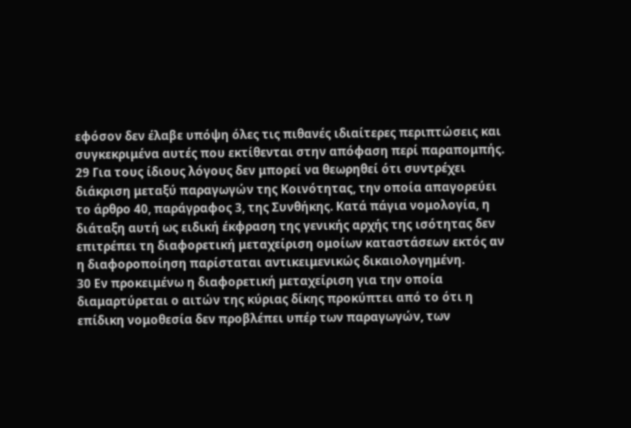εφόσον δεν έλαβε υπόψη όλες τις πιθανές ιδιαίτερες περιπτώσεις και συγκεκριμένα αυτές που εκτίθενται στην απόφαση περί παραπομπής.
29 Για τους ίδιους λόγους δεν μπορεί να θεωρηθεί ότι συντρέχει διάκριση μεταξύ παραγωγών της Κοινότητας, την οποία απαγορεύει το άρθρο 40, παράγραφος 3, της Συνθήκης. Κατά πάγια νομολογία, η διάταξη αυτή ως ειδική έκφραση της γενικής αρχής της ισότητας δεν επιτρέπει τη διαφορετική μεταχείριση ομοίων καταστάσεων εκτός αν η διαφοροποίηση παρίσταται αντικειμενικώς δικαιολογημένη.
30 Εν προκειμένω η διαφορετική μεταχείριση για την οποία διαμαρτύρεται ο αιτών της κύριας δίκης προκύπτει από το ότι η επίδικη νομοθεσία δεν προβλέπει υπέρ των παραγωγών, των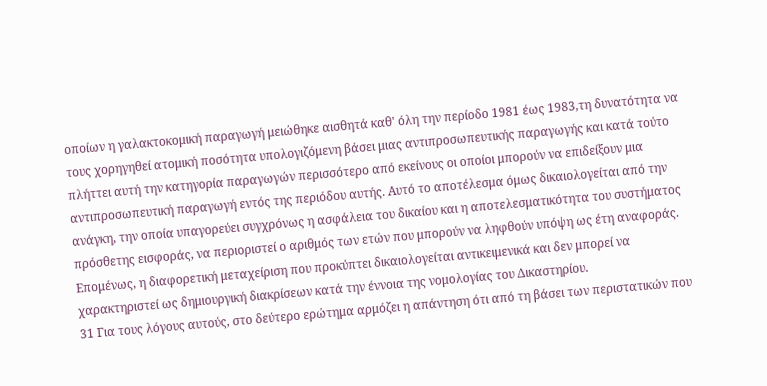οποίων η γαλακτοκομική παραγωγή μειώθηκε αισθητά καθ' όλη την περίοδο 1981 έως 1983,τη δυνατότητα να τους χορηγηθεί ατομική ποσότητα υπολογιζόμενη βάσει μιας αντιπροσωπευτικής παραγωγής και κατά τούτο πλήττει αυτή την κατηγορία παραγωγών περισσότερο από εκείνους οι οποίοι μπορούν να επιδείξουν μια αντιπροσωπευτική παραγωγή εντός της περιόδου αυτής. Αυτό το αποτέλεσμα όμως δικαιολογείται από την ανάγκη, την οποία υπαγορεύει συγχρόνως η ασφάλεια του δικαίου και η αποτελεσματικότητα του συστήματος πρόσθετης εισφοράς, να περιοριστεί ο αριθμός των ετών που μπορούν να ληφθούν υπόψη ως έτη αναφοράς. Επομένως, η διαφορετική μεταχείριση που προκύπτει δικαιολογείται αντικειμενικά και δεν μπορεί να χαρακτηριστεί ως δημιουργική διακρίσεων κατά την έννοια της νομολογίας του Δικαστηρίου.
31 Για τους λόγους αυτούς, στο δεύτερο ερώτημα αρμόζει η απάντηση ότι από τη βάσει των περιστατικών που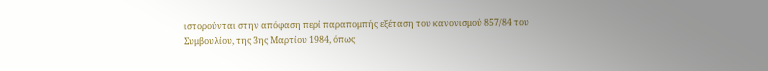ιστορούνται στην απόφαση περί παραπομπής εξέταση του κανονισμού 857/84 του Συμβουλίου, της 3ης Μαρτίου 1984, όπως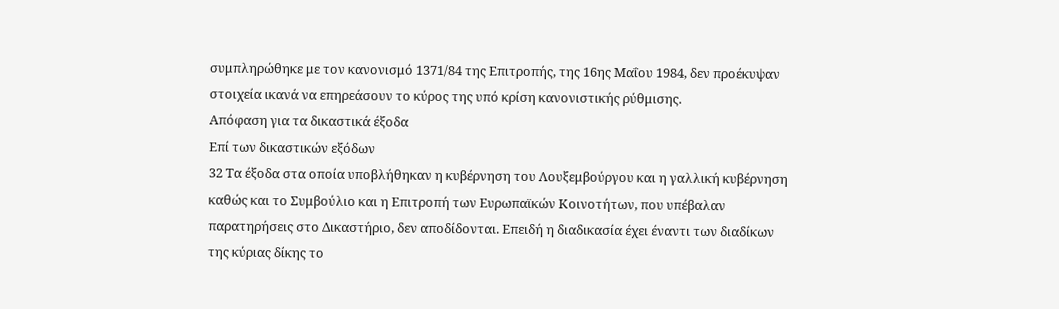συμπληρώθηκε με τον κανονισμό 1371/84 της Επιτροπής, της 16ης Μαΐου 1984, δεν προέκυψαν στοιχεία ικανά να επηρεάσουν το κύρος της υπό κρίση κανονιστικής ρύθμισης.
Απόφαση για τα δικαστικά έξοδα
Επί των δικαστικών εξόδων
32 Τα έξοδα στα οποία υποβλήθηκαν η κυβέρνηση του Λουξεμβούργου και η γαλλική κυβέρνηση καθώς και το Συμβούλιο και η Επιτροπή των Ευρωπαϊκών Κοινοτήτων, που υπέβαλαν παρατηρήσεις στο Δικαστήριο, δεν αποδίδονται. Επειδή η διαδικασία έχει έναντι των διαδίκων της κύριας δίκης το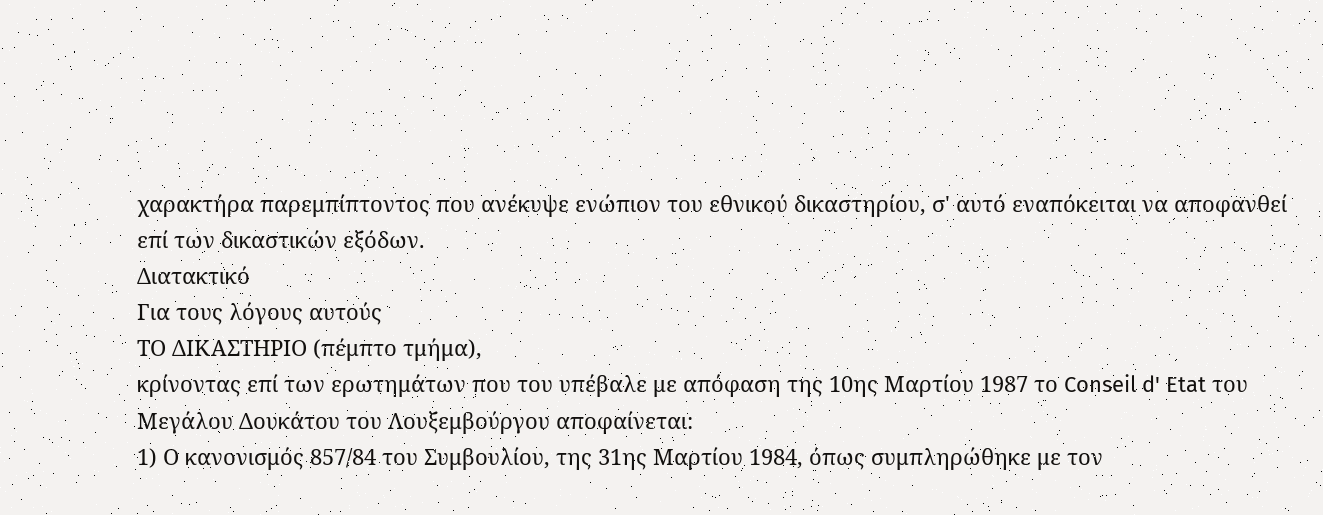χαρακτήρα παρεμπίπτοντος που ανέκυψε ενώπιον του εθνικού δικαστηρίου, σ' αυτό εναπόκειται να αποφανθεί επί των δικαστικών εξόδων.
Διατακτικό
Για τους λόγους αυτούς
ΤΟ ΔΙΚΑΣΤΗΡΙΟ (πέμπτο τμήμα),
κρίνοντας επί των ερωτημάτων που του υπέβαλε με απόφαση της 10ης Μαρτίου 1987 το Conseil d' Etat του Μεγάλου Δουκάτου του Λουξεμβούργου αποφαίνεται:
1) Ο κανονισμός 857/84 του Συμβουλίου, της 31ης Μαρτίου 1984, όπως συμπληρώθηκε με τον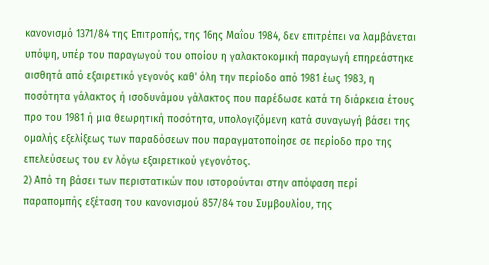κανονισμό 1371/84 της Επιτροπής, της 16ης Μαΐου 1984, δεν επιτρέπει να λαμβάνεται υπόψη, υπέρ του παραγωγού του οποίου η γαλακτοκομική παραγωγή επηρεάστηκε αισθητά από εξαιρετικό γεγονός καθ' όλη την περίοδο από 1981 έως 1983, η ποσότητα γάλακτος ή ισοδυνάμου γάλακτος που παρέδωσε κατά τη διάρκεια έτους προ του 1981 ή μια θεωρητική ποσότητα, υπολογιζόμενη κατά συναγωγή βάσει της ομαλής εξελίξεως των παραδόσεων που παραγματοποίησε σε περίοδο προ της επελεύσεως του εν λόγω εξαιρετικού γεγονότος.
2) Από τη βάσει των περιστατικών που ιστορούνται στην απόφαση περί παραπομπής εξέταση του κανονισμού 857/84 του Συμβουλίου, της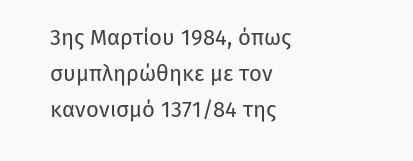3ης Μαρτίου 1984, όπως συμπληρώθηκε με τον κανονισμό 1371/84 της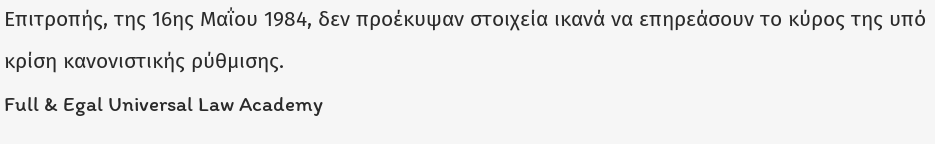Επιτροπής, της 16ης Μαΐου 1984, δεν προέκυψαν στοιχεία ικανά να επηρεάσουν το κύρος της υπό κρίση κανονιστικής ρύθμισης.
Full & Egal Universal Law Academy